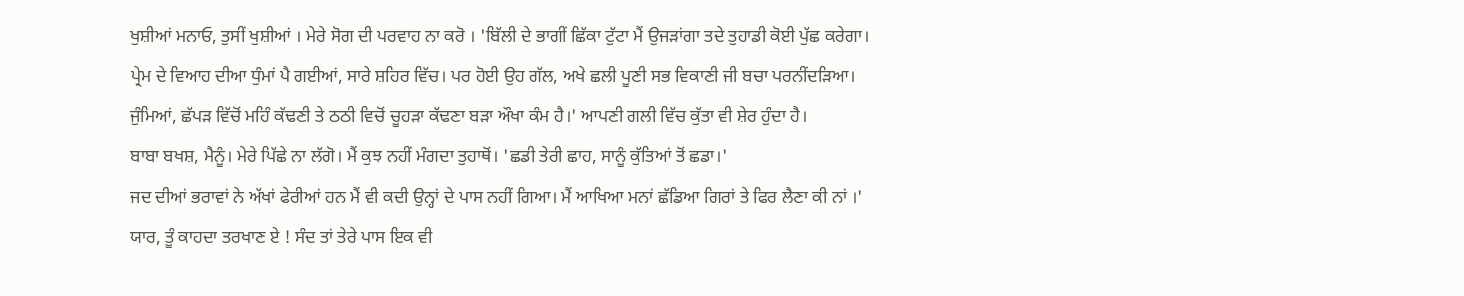ਖੁਸ਼ੀਆਂ ਮਨਾਓ, ਤੁਸੀਂ ਖੁਸ਼ੀਆਂ । ਮੇਰੇ ਸੋਗ ਦੀ ਪਰਵਾਹ ਨਾ ਕਰੋ । 'ਬਿੱਲੀ ਦੇ ਭਾਗੀਂ ਛਿੱਕਾ ਟੁੱਟਾ ਮੈਂ ਉਜੜਾਂਗਾ ਤਦੇ ਤੁਹਾਡੀ ਕੋਈ ਪੁੱਛ ਕਰੇਗਾ।
ਪ੍ਰੇਮ ਦੇ ਵਿਆਹ ਦੀਆ ਧੁੰਮਾਂ ਪੈ ਗਈਆਂ, ਸਾਰੇ ਸ਼ਹਿਰ ਵਿੱਚ। ਪਰ ਹੋਈ ਉਹ ਗੱਲ, ਅਖੇ ਛਲੀ ਪੂਣੀ ਸਭ ਵਿਕਾਣੀ ਜੀ ਬਚਾ ਪਰਨੀਂਦੜਿਆ।
ਜੁੰਮਿਆਂ, ਛੱਪੜ ਵਿੱਚੋਂ ਮਹਿੰ ਕੱਢਣੀ ਤੇ ਠਠੀ ਵਿਚੋਂ ਚੂਹੜਾ ਕੱਢਣਾ ਬੜਾ ਔਖਾ ਕੰਮ ਹੈ।' ਆਪਣੀ ਗਲੀ ਵਿੱਚ ਕੁੱਤਾ ਵੀ ਸ਼ੇਰ ਹੁੰਦਾ ਹੈ।
ਬਾਬਾ ਬਖਸ਼, ਮੈਨੂੰ। ਮੇਰੇ ਪਿੱਛੇ ਨਾ ਲੱਗੋ। ਮੈਂ ਕੁਝ ਨਹੀਂ ਮੰਗਦਾ ਤੁਹਾਥੋਂ। 'ਛਡੀ ਤੇਰੀ ਛਾਹ, ਸਾਨੂੰ ਕੁੱਤਿਆਂ ਤੋਂ ਛਡਾ।'
ਜਦ ਦੀਆਂ ਭਰਾਵਾਂ ਨੇ ਅੱਖਾਂ ਫੇਰੀਆਂ ਹਨ ਮੈਂ ਵੀ ਕਦੀ ਉਨ੍ਹਾਂ ਦੇ ਪਾਸ ਨਹੀਂ ਗਿਆ। ਮੈਂ ਆਖਿਆ ਮਨਾਂ ਛੱਡਿਆ ਗਿਰਾਂ ਤੇ ਫਿਰ ਲੈਣਾ ਕੀ ਨਾਂ ।'
ਯਾਰ, ਤੂੰ ਕਾਹਦਾ ਤਰਖਾਣ ਏ ! ਸੰਦ ਤਾਂ ਤੇਰੇ ਪਾਸ ਇਕ ਵੀ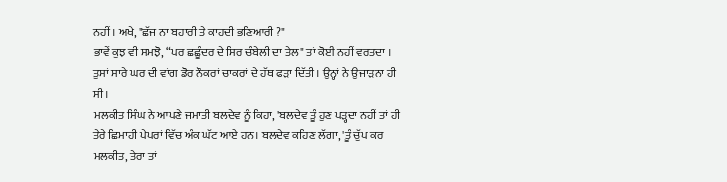ਨਹੀਂ । ਅਖੇ, "ਛੱਜ ਨਾ ਬਹਾਰੀ ਤੇ ਕਾਹਦੀ ਭਣਿਆਰੀ ?"
ਭਾਵੇਂ ਕੁਝ ਵੀ ਸਮਝੋ, “ਪਰ ਛਛੂੰਦਰ ਦੇ ਸਿਰ ਚੰਬੇਲੀ ਦਾ ਤੇਲ" ਤਾਂ ਕੋਈ ਨਹੀਂ ਵਰਤਦਾ । ਤੁਸਾਂ ਸਾਰੇ ਘਰ ਦੀ ਵਾਂਗ ਡੋਰ ਨੌਕਰਾਂ ਚਾਕਰਾਂ ਦੇ ਹੱਥ ਫੜਾ ਦਿੱਤੀ । ਉਨ੍ਹਾਂ ਨੇ ਉਜਾੜਨਾ ਹੀ ਸੀ।
ਮਲਕੀਤ ਸਿੰਘ ਨੇ ਆਪਣੇ ਜਮਾਤੀ ਬਲਦੇਵ ਨੂੰ ਕਿਹਾ, 'ਬਲਦੇਵ ਤੂੰ ਹੁਣ ਪੜ੍ਹਦਾ ਨਹੀਂ ਤਾਂ ਹੀ ਤੇਰੇ ਛਿਮਾਹੀ ਪੇਪਰਾਂ ਵਿੱਚ ਅੰਕ ਘੱਟ ਆਏ ਹਨ। ਬਲਦੇਵ ਕਹਿਣ ਲੱਗਾ, 'ਤੂੰ ਚੁੱਪ ਕਰ ਮਲਕੀਤ, ਤੇਰਾ ਤਾਂ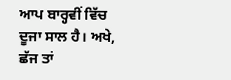ਆਪ ਬਾਰ੍ਹਵੀਂ ਵਿੱਚ ਦੂਜਾ ਸਾਲ ਹੈ। ਅਖੇ, ਛੱਜ ਤਾਂ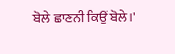ਬੋਲੇ ਛਾਣਨੀ ਕਿਉਂ ਬੋਲੇ।'